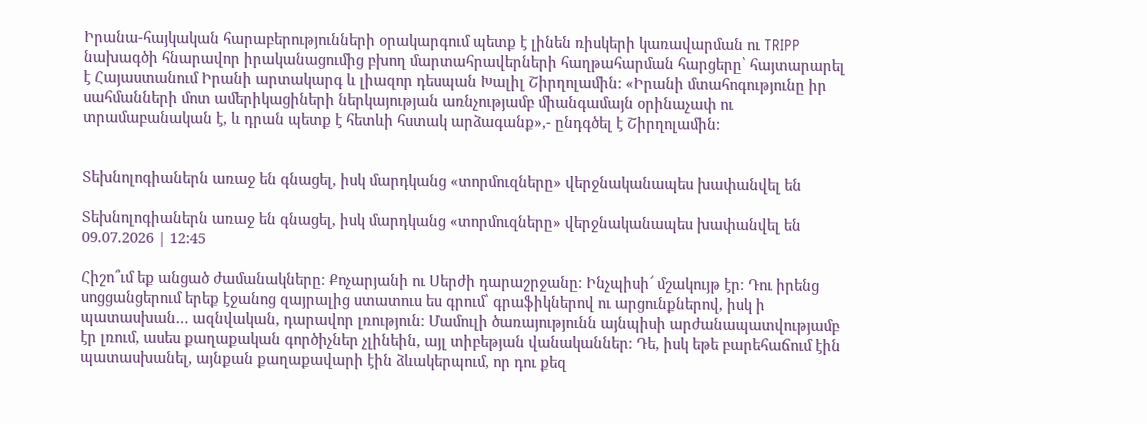Իրանա-հայկական հարաբերությունների օրակարգում պետք է լինեն ռիսկերի կառավարման ու TRIPP նախագծի հնարավոր իրականացումից բխող մարտահրավերների հաղթահարման հարցերը՝ հայտարարել է Հայաստանում Իրանի արտակարգ և լիազոր դեսպան Խալիլ Շիրղոլամին: «Իրանի մտահոգությունը իր սահմանների մոտ ամերիկացիների ներկայության առնչությամբ միանգամայն օրինաչափ ու տրամաբանական է, և դրան պետք է հետևի հստակ արձագանք»,- ընդգծել է Շիրղոլամին։


Տեխնոլոգիաներն առաջ են գնացել, իսկ մարդկանց «տորմուզները» վերջնականապես խափանվել են

Տեխնոլոգիաներն առաջ են գնացել, իսկ մարդկանց «տորմուզները» վերջնականապես խափանվել են
09.07.2026 | 12:45

Հիշո՞ւմ եք անցած ժամանակները։ Քոչարյանի ու Սերժի դարաշրջանը։ Ինչպիսի՜ մշակույթ էր։ Դու իրենց սոցցանցերում երեք էջանոց զայրալից ստատուս ես գրում՝ գրաֆիկներով ու արցունքներով, իսկ ի պատասխան… ազնվական, դարավոր լռություն։ Մամուլի ծառայությունն այնպիսի արժանապատվությամբ էր լռում, ասես քաղաքական գործիչներ չլինեին, այլ տիբեթյան վանականներ։ Դե, իսկ եթե բարեհաճում էին պատասխանել, այնքան քաղաքավարի էին ձևակերպում, որ դու քեզ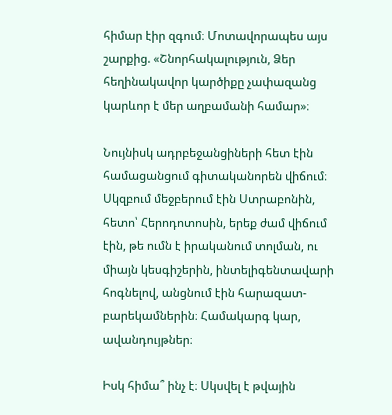հիմար էիր զգում։ Մոտավորապես այս շարքից. «Շնորհակալություն, Ձեր հեղինակավոր կարծիքը չափազանց կարևոր է մեր աղբամանի համար»։

Նույնիսկ ադրբեջանցիների հետ էին համացանցում գիտականորեն վիճում։ Սկզբում մեջբերում էին Ստրաբոնին, հետո՝ Հերոդոտոսին, երեք ժամ վիճում էին, թե ումն է իրականում տոլման, ու միայն կեսգիշերին, ինտելիգենտավարի հոգնելով, անցնում էին հարազատ-բարեկամներին։ Համակարգ կար, ավանդույթներ։

Իսկ հիմա՞ ինչ է։ Սկսվել է թվային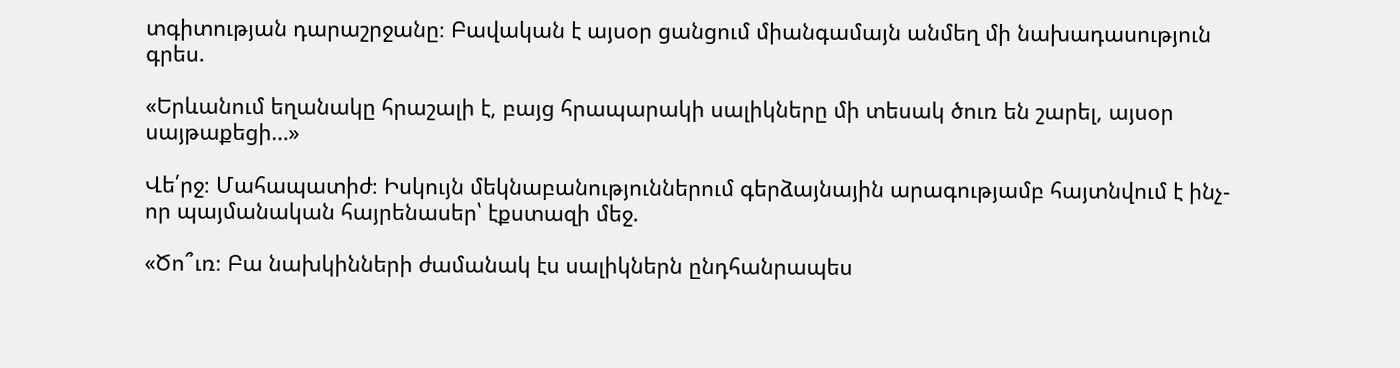տգիտության դարաշրջանը։ Բավական է այսօր ցանցում միանգամայն անմեղ մի նախադասություն գրես.

«Երևանում եղանակը հրաշալի է, բայց հրապարակի սալիկները մի տեսակ ծուռ են շարել, այսօր սայթաքեցի…»

Վե՛րջ։ Մահապատիժ։ Իսկույն մեկնաբանություններում գերձայնային արագությամբ հայտնվում է ինչ-որ պայմանական հայրենասեր՝ էքստազի մեջ.

«Ծո՞ւռ։ Բա նախկինների ժամանակ էս սալիկներն ընդհանրապես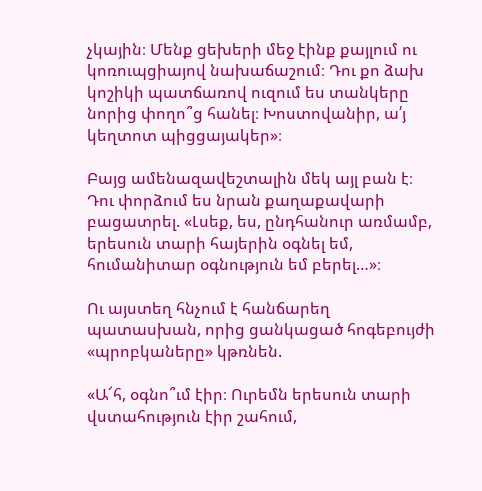չկային։ Մենք ցեխերի մեջ էինք քայլում ու կոռուպցիայով նախաճաշում։ Դու քո ձախ կոշիկի պատճառով ուզում ես տանկերը նորից փողո՞ց հանել։ Խոստովանիր, ա՛յ կեղտոտ պիցցայակեր»։

Բայց ամենազավեշտալին մեկ այլ բան է։ Դու փորձում ես նրան քաղաքավարի բացատրել. «Լսեք, ես, ընդհանուր առմամբ, երեսուն տարի հայերին օգնել եմ, հումանիտար օգնություն եմ բերել…»։

Ու այստեղ հնչում է հանճարեղ պատասխան, որից ցանկացած հոգեբույժի «պրոբկաները» կթռնեն.

«Ա՜հ, օգնո՞ւմ էիր։ Ուրեմն երեսուն տարի վստահություն էիր շահում,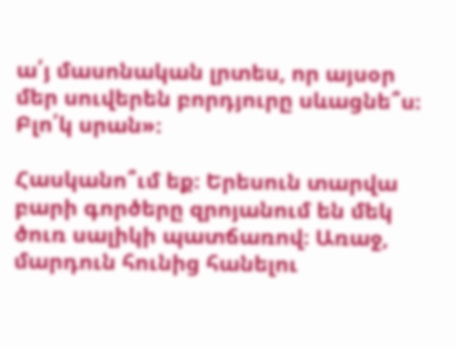ա՛յ մասոնական լրտես, որ այսօր մեր սուվերեն բորդյուրը սևացնե՞ս։ Բլո՛կ սրան»։

Հասկանո՞ւմ եք։ Երեսուն տարվա բարի գործերը զրոյանում են մեկ ծուռ սալիկի պատճառով։ Առաջ, մարդուն հունից հանելու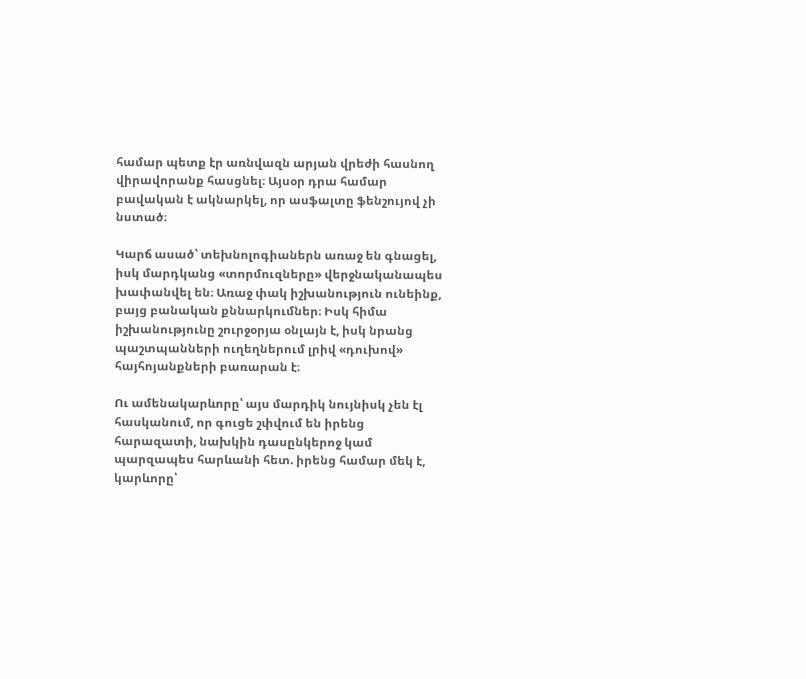համար պետք էր առնվազն արյան վրեժի հասնող վիրավորանք հասցնել։ Այսօր դրա համար բավական է ակնարկել, որ ասֆալտը ֆենշույով չի նստած։

Կարճ ասած՝ տեխնոլոգիաներն առաջ են գնացել, իսկ մարդկանց «տորմուզները» վերջնականապես խափանվել են։ Առաջ փակ իշխանություն ունեինք, բայց բանական քննարկումներ։ Իսկ հիմա իշխանությունը շուրջօրյա օնլայն է, իսկ նրանց պաշտպանների ուղեղներում լրիվ «դուխով» հայհոյանքների բառարան է։

Ու ամենակարևորը՝ այս մարդիկ նույնիսկ չեն էլ հասկանում, որ գուցե շփվում են իրենց հարազատի, նախկին դասընկերոջ կամ պարզապես հարևանի հետ. իրենց համար մեկ է, կարևորը՝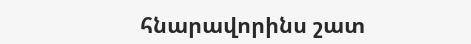հնարավորինս շատ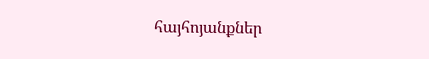հայհոյանքներ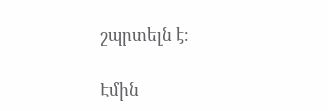շպրտելն է։

Էմին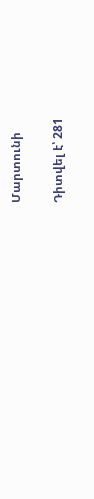Մարտունի

Դիտվել է՝ 281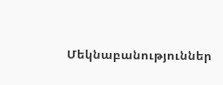Մեկնաբանություններ